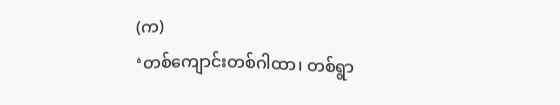(က)
‘တစ်ကျောင်းတစ်ဂါထာ၊ တစ်ရွာ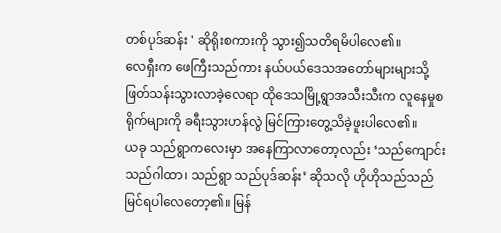တစ်ပုဒ်ဆန်း ' ဆိုရိုးစကားကို သွား၍သတိရမိပါလေ၏။
လေရှီးက ဖေကြီးသည်ကား နယ်ပယ်ဒေသအတော်များများသို့ ဖြတ်သန်းသွားလာခဲ့လေရာ ထိုဒေသမြို့ရွာအသီးသီးက လူနေမှုစရိုက်များကို ခရီးသွားဟန်လွဲ မြင်ကြားတွေ့သိခဲ့ဖူးပါလေ၏။
ယခု သည်ရွာကလေးမှာ အနေကြာလာတော့လည်း ‘သည်ကျောင်း သည်ဂါထာ၊ သည်ရွာ သည်ပုဒ်ဆန်း’ ဆိုသလို ဟိုဟိုသည်သည် မြင်ရပါလေတော့၏။ မြန်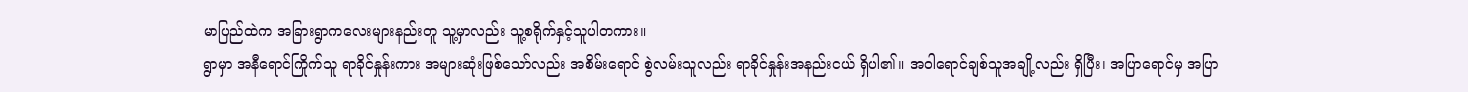မာပြည်ထဲက အခြားရွာကလေးများနည်းတူ သူ့မှာလည်း သူ့စရိုက်နှင့်သူပါတကား။
ရွာမှာ အနီရောင်ကြိုက်သူ ရာခိုင်နှုန်းကား အများဆုံးဖြစ်သော်လည်း အစိမ်းရောင် စွဲလမ်းသူလည်း ရာခိုင်နှုန်းအနည်းငယ် ရှိပါ၏။ အဝါရောင်ချစ်သူအချို့လည်း ရှိပြီး၊ အပြာရောင်မှ အပြာ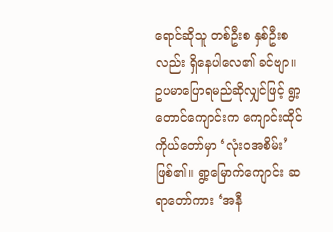ရောင်ဆိုသူ တစ်ဦးစ နှစ်ဦးစလည်း ရှိနေပါလေ၏ ခင်ဗျာ။
ဥပမာပြောရမည်ဆိုလျှင်ဖြင့် ရွာ့တောင်ကျောင်းက ကျောင်းထိုင်ကိုယ်တော်မှာ ‘လုံးဝအစိမ်း’ ဖြစ်၏။ ရွာ့မြောက်ကျောင်း ဆရာတော်ကား ‘အနီ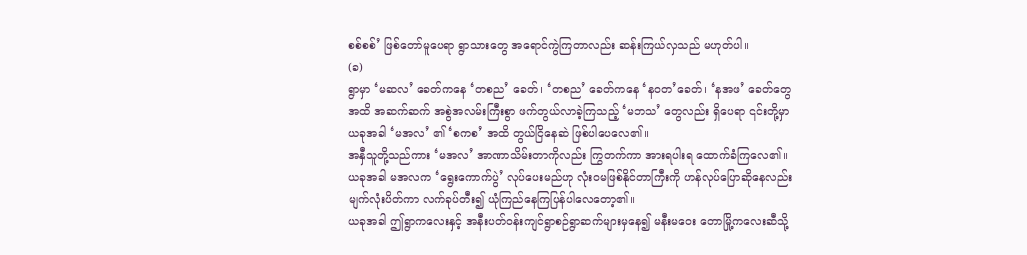စစ်စစ်’ ဖြစ်တော်မူပေရာ ရွာသားတွေ အရောင်ကွဲကြတာလည်း ဆန်းကြယ်လှသည် မဟုတ်ပါ။
(ခ)
ရွာမှာ ‘မဆလ’ ခေတ်ကနေ ‘တစည’ ခေတ်၊ ‘တစည’ ခေတ်ကနေ ‘နဝတ’ခေတ်၊ ‘နအဖ’ ခေတ်တွေအထိ အဆက်ဆက် အစွဲအလမ်းကြီးစွာ ဖက်တွယ်လာခဲ့ကြသည့် ‘မဘသ’ တွေလည်း ရှိပေရာ ၎င်းတို့မှာ ယခုအခါ ‘မအလ’ ၏ ‘စကစ’ အထိ တွယ်ငြိနေဆဲ ဖြစ်ပါပေလေ၏။
အနှီသူတို့သည်ကား ‘မအလ’ အာဏာသိမ်းတာကိုလည်း ကြွတက်ကာ အားရပါးရ ထောက်ခံကြလေ၏။ ယခုအခါ မအလက ‘ရွေးကောက်ပွဲ’ လုပ်ပေးမည်ဟု လုံးဝမဖြစ်နိုင်တာကြီးကို ဟန်လုပ်ပြောဆိုနေလည်း မျက်လုံးပိတ်ကာ လက်ခုပ်တီး၍ ယုံကြည်နေကြပြန်ပါလေတော့၏။
ယခုအခါ ဤရွာကလေးနှင့် အနီးပတ်ဝန်းကျင်ရွာစဉ်ရွာဆက်များမှနေ၍ မနီးမဝေး တောမြို့ကလေးဆီသို့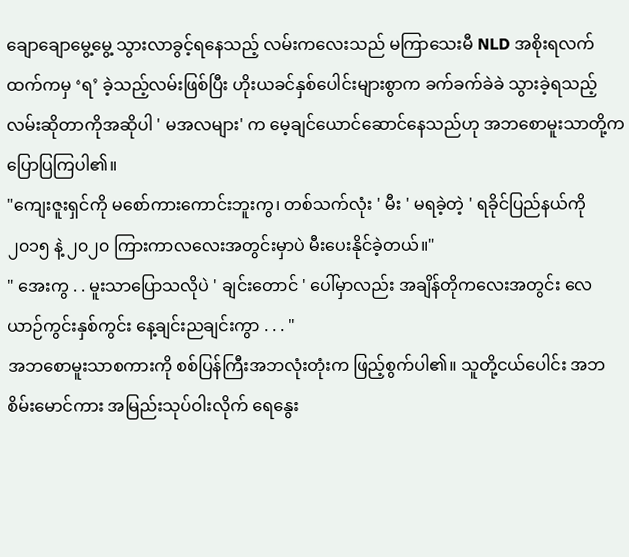ချောချောမွေ့မွေ့ သွားလာခွင့်ရနေသည့် လမ်းကလေးသည် မကြာသေးမီ NLD အစိုးရလက်ထက်ကမှ ‘ရ’ ခဲ့သည့်လမ်းဖြစ်ပြီး ဟိုးယခင်နှစ်ပေါင်းများစွာက ခက်ခက်ခဲခဲ သွားခဲ့ရသည့် လမ်းဆိုတာကိုအဆိုပါ ' မအလများ' က မေ့ချင်ယောင်ဆောင်နေသည်ဟု အဘစောမူးသာတို့က ပြောပြကြပါ၏။
"ကျေးဇူးရှင်ကို မစော်ကားကောင်းဘူးကွ၊ တစ်သက်လုံး ' မီး ' မရခဲ့တဲ့ ' ရခိုင်ပြည်နယ်ကို ၂၀၁၅ နဲ့ ၂၀၂၀ ကြားကာလလေးအတွင်းမှာပဲ မီးပေးနိုင်ခဲ့တယ်။"
" အေးကွ . . မူးသာပြောသလိုပဲ ' ချင်းတောင် ' ပေါ်မှာလည်း အချိန်တိုကလေးအတွင်း လေယာဉ်ကွင်းနှစ်ကွင်း နေ့ချင်းညချင်းကွာ . . . "
အဘစောမူးသာစကားကို စစ်ပြန်ကြီးအဘလုံးတုံးက ဖြည့်စွက်ပါ၏။ သူတို့ငယ်ပေါင်း အဘစိမ်းမောင်ကား အမြည်းသုပ်ဝါးလိုက် ရေနွေး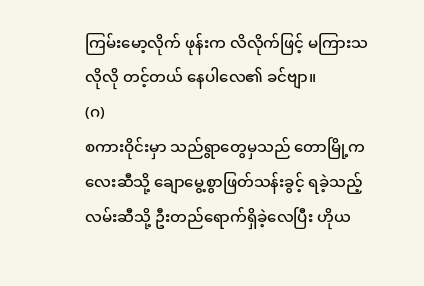ကြမ်းမော့လိုက် ဖုန်းက လိလိုက်ဖြင့် မကြားသလိုလို တင့်တယ် နေပါလေ၏ ခင်ဗျာ။
(ဂ)
စကားဝိုင်းမှာ သည်ရွာတွေမှသည် တောမြို့ကလေးဆီသို့ ချောမွေ့စွာဖြတ်သန်းခွင့် ရခဲ့သည့် လမ်းဆီသို့ ဦးတည်ရောက်ရှိခဲ့လေပြီး ဟိုယ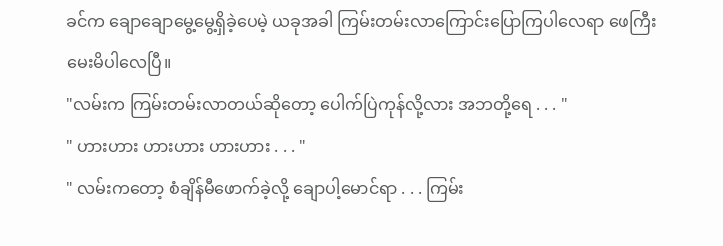ခင်က ချောချောမွေ့မွေ့ရှိခဲ့ပေမဲ့ ယခုအခါ ကြမ်းတမ်းလာကြောင်းပြောကြပါလေရာ ဖေကြီး မေးမိပါလေပြီ။
"လမ်းက ကြမ်းတမ်းလာတယ်ဆိုတော့ ပေါက်ပြဲကုန်လို့လား အဘတို့ရေ . . . "
" ဟားဟား ဟားဟား ဟားဟား . . . "
" လမ်းကတော့ စံချိန်မီဖောက်ခဲ့လို့ ချောပါ့မောင်ရာ . . . ကြမ်း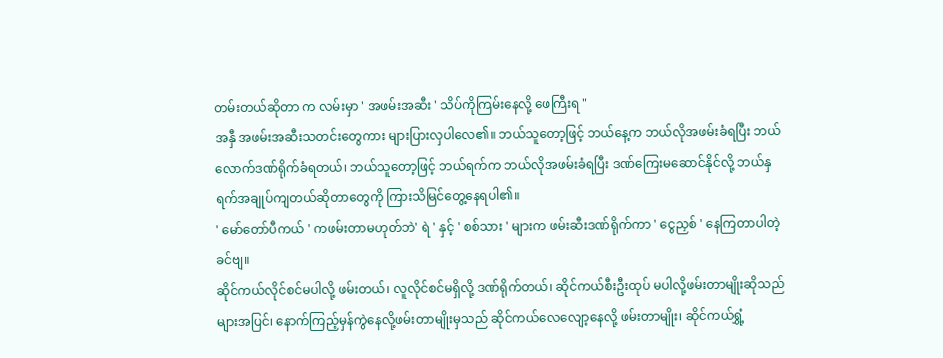တမ်းတယ်ဆိုတာ က လမ်းမှာ ' အဖမ်းအဆီး ' သိပ်ကိုကြမ်းနေလို့ ဖေကြီးရ "
အနှီ အဖမ်းအဆီးသတင်းတွေကား များပြားလှပါလေ၏။ ဘယ်သူတော့ဖြင့် ဘယ်နေ့က ဘယ်လိုအဖမ်းခံရပြီး ဘယ်လောက်ဒဏ်ရိုက်ခံရတယ်၊ ဘယ်သူတော့ဖြင့် ဘယ်ရက်က ဘယ်လိုအဖမ်းခံရပြီး ဒဏ်ကြေးမဆောင်နိုင်လို့ ဘယ်နှရက်အချုပ်ကျတယ်ဆိုတာတွေကို ကြားသိမြင်တွေ့နေရပါ၏။
' မော်တော်ပီကယ် ' ကဖမ်းတာမဟုတ်ဘဲ' ရဲ ' နှင့် ' စစ်သား ' များက ဖမ်းဆီးဒဏ်ရိုက်ကာ ' ငွေညှစ် ' နေကြတာပါတဲ့ခင်ဗျ။
ဆိုင်ကယ်လိုင်စင်မပါလို့ ဖမ်းတယ်၊ လူလိုင်စင်မရှိလို့ ဒဏ်ရိုက်တယ်၊ ဆိုင်ကယ်စီးဦးထုပ် မပါလို့ဖမ်းတာမျိုးဆိုသည်များအပြင်၊ နောက်ကြည့်မှန်ကွဲနေလို့ဖမ်းတာမျိုးမှသည် ဆိုင်ကယ်လေလျော့နေလို့ ဖမ်းတာမျိုး၊ ဆိုင်ကယ်ရွှံ့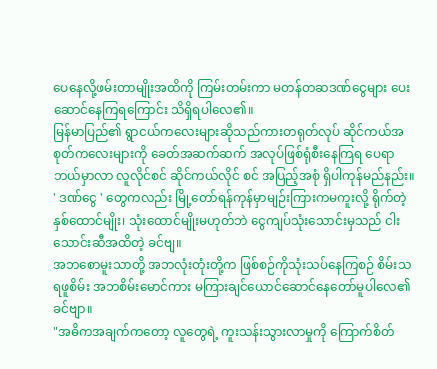ပေနေလို့ဖမ်းတာမျိုးအထိကို ကြမ်းတမ်းကာ မတန်တဆဒဏ်ငွေများ ပေးဆောင်နေကြရကြောင်း သိရှိရပါလေ၏။
မြန်မာပြည်၏ ရွာငယ်ကလေးများဆိုသည်ကားတရုတ်လုပ် ဆိုင်ကယ်အစုတ်ကလေးများကို ခေတ်အဆက်ဆက် အလုပ်ဖြစ်ရုံစီးနေကြရ ပေရာ ဘယ်မှာလာ လူလိုင်စင် ဆိုင်ကယ်လိုင် စင် အပြည့်အစုံ ရှိပါကုန်မည်နည်း။
' ဒဏ်ငွေ ' တွေကလည်း မြို့တော်ရန်ကုန်မှာမျဉ်းကြားကမကူးလို့ ရိုက်တဲ့ နှစ်ထောင်မျိုး၊ သုံးထောင်မျိုးမဟုတ်ဘဲ ငွေကျပ်သုံးသောင်းမှသည် ငါးသောင်းဆီအထိတဲ့ ခင်ဗျ။
အဘစောမူးသာတို့ အဘလုံးတုံးတို့က ဖြစ်စဉ်ကိုသုံးသပ်နေကြစဉ် စိမ်းသရဖူစိမ်း အဘစိမ်းမောင်ကား မကြားချင်ယောင်ဆောင်နေတော်မူပါလေ၏ ခင်ဗျာ။
"အဓိကအချက်ကတော့ လူတွေရဲ့ ကူးသန်းသွားလာမှုကို ကြောက်စိတ်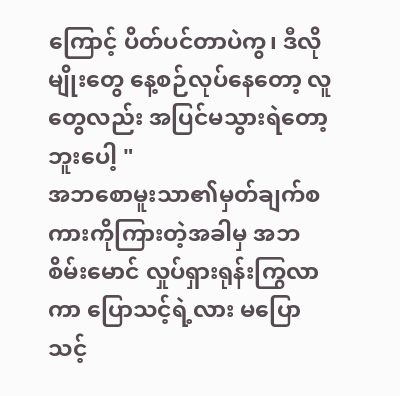ကြောင့် ပိတ်ပင်တာပဲကွ၊ ဒီလိုမျိုးတွေ နေ့စဉ်လုပ်နေတော့ လူတွေလည်း အပြင်မသွားရဲတော့ဘူးပေါ့ "
အဘစောမူးသာ၏မှတ်ချက်စကားကိုကြားတဲ့အခါမှ အဘစိမ်းမောင် လှုပ်ရှားရုန်းကြွလာကာ ပြောသင့်ရဲ့လား မပြောသင့်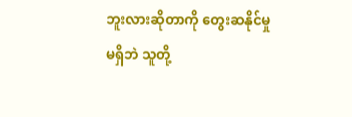ဘူးလားဆိုတာကို တွေးဆနိုင်မှုမရှိဘဲ သူတို့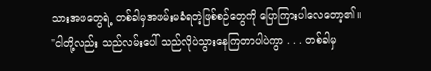သားအဖတွေရဲ့ တစ်ခါမှအဖမ်းမခံရတဲ့ဖြစ်စဉ်တွေကို ပြောကြားပါလေတော့၏။
"ငါတို့လည်း သည်လမ်းပေါ် သည်လိုပဲသွားနေကြတာပါပဲကွာ . . . တစ်ခါမှ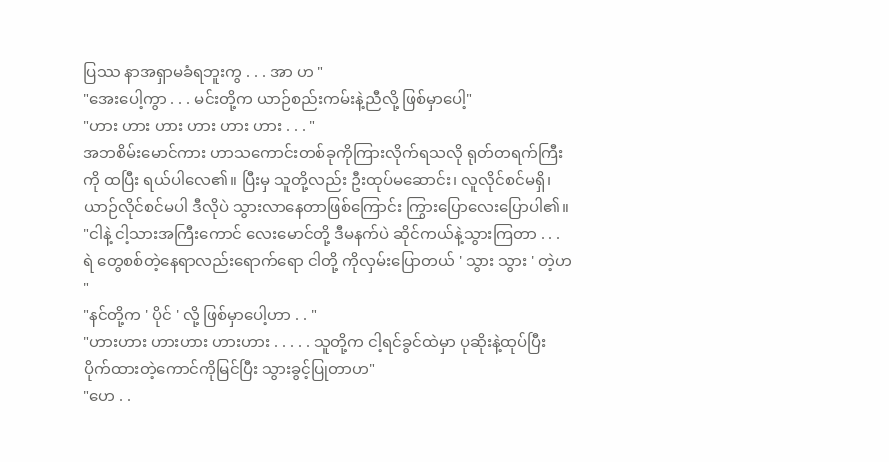ပြဿ နာအရှာမခံရဘူးကွ . . . အာ ဟ "
"အေးပေါ့ကွာ . . . မင်းတို့က ယာဉ်စည်းကမ်းနဲ့ညီလို့ ဖြစ်မှာပေါ့"
"ဟား ဟား ဟား ဟား ဟား ဟား . . . "
အဘစိမ်းမောင်ကား ဟာသကောင်းတစ်ခုကိုကြားလိုက်ရသလို ရုတ်တရက်ကြီးကို ထပြီး ရယ်ပါလေ၏။ ပြီးမှ သူတို့လည်း ဦးထုပ်မဆောင်း၊ လူလိုင်စင်မရှိ၊ ယာဉ်လိုင်စင်မပါ ဒီလိုပဲ သွားလာနေတာဖြစ်ကြောင်း ကြွားပြောလေးပြောပါ၏။
"ငါနဲ့ ငါ့သားအကြီးကောင် လေးမောင်တို့ ဒီမနက်ပဲ ဆိုင်ကယ်နဲ့သွားကြတာ . . . ရဲ တွေစစ်တဲ့နေရာလည်းရောက်ရော ငါတို့ ကိုလှမ်းပြောတယ် ' သွား သွား ' တဲ့ဟ "
"နင်တို့က ' ပိုင် ' လို့ ဖြစ်မှာပေါ့ဟာ . . "
"ဟားဟား ဟားဟား ဟားဟား . . . . . သူတို့က ငါ့ရင်ခွင်ထဲမှာ ပုဆိုးနဲ့ထုပ်ပြီး ပိုက်ထားတဲ့ကောင်ကိုမြင်ပြီး သွားခွင့်ပြုတာဟ"
"ဟေ . .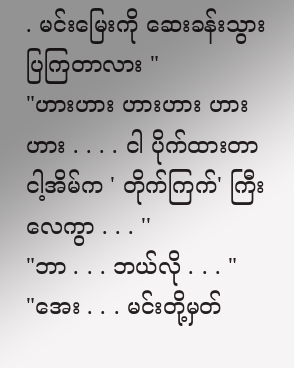. မင်းမြေးကို ဆေးခန်းသွားပြကြတာလား "
"ဟားဟား ဟားဟား ဟားဟား . . . . ငါ ပိုက်ထားတာ ငါ့အိမ်က ' တိုက်ကြက်' ကြီးလေကွာ . . . ''
"ဘာ . . . ဘယ်လို . . . "
"အေး . . . မင်းတို့မှတ်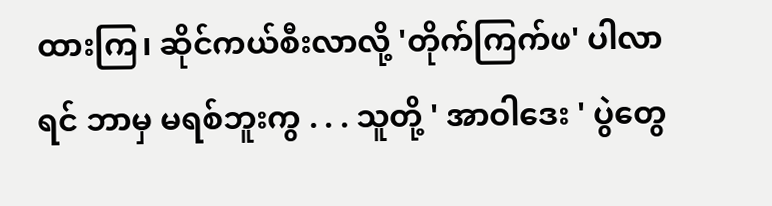ထားကြ၊ ဆိုင်ကယ်စီးလာလို့ 'တိုက်ကြက်ဖ' ပါလာရင် ဘာမှ မရစ်ဘူးကွ . . . သူတို့ ' အာဝါဒေး ' ပွဲတွေ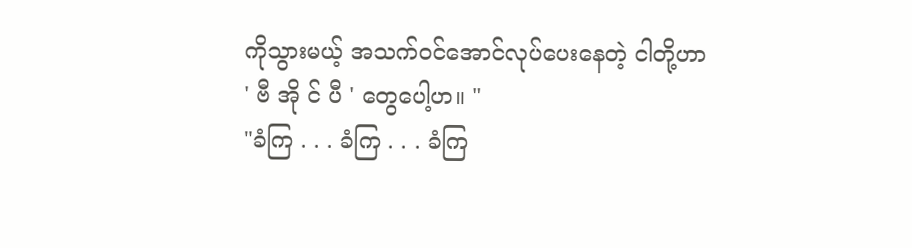ကိုသွားမယ့် အသက်ဝင်အောင်လုပ်ပေးနေတဲ့ ငါတို့ဟာ ' ဗီ အို င် ပီ ' တွေပေါ့ဟ။ "
"ခံကြ . . . ခံကြ . . . ခံကြ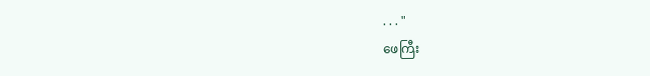. . . "
ဖေကြီး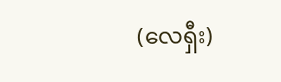(လေရှီး)